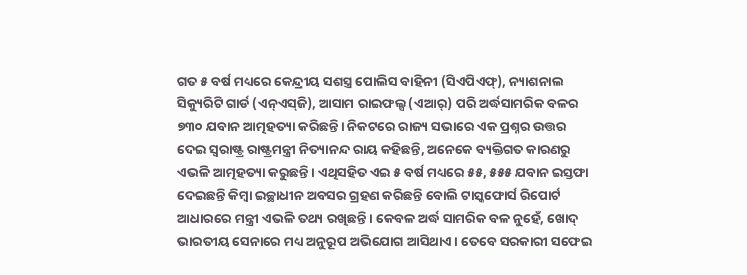ଗତ ୫ ବର୍ଷ ମଧ୍ୟରେ କେନ୍ଦ୍ରୀୟ ସଶସ୍ତ୍ର ପୋଲିସ ବାହିନୀ (ସିଏପିଏଫ୍‌), ନ୍ୟାଶନାଲ ସିକ୍ୟୁରିଟି ଗାର୍ଡ (ଏନ୍‌ଏସ୍‌ଜି), ଆସାମ ରାଇଫଲ୍ସ (ଏଆର୍‌) ପରି ଅର୍ଦ୍ଧସାମରିକ ବଳର ୭୩୦ ଯବାନ ଆତ୍ମହତ୍ୟା କରିଛନ୍ତି। ନିକଟରେ ରାଜ୍ୟ ସଭାରେ ଏକ ପ୍ରଶ୍ନର ଉତ୍ତର ଦେଇ ସ୍ବରାଷ୍ଟ୍ର ରାଷ୍ଟ୍ରମନ୍ତ୍ରୀ ନିତ୍ୟାନନ୍ଦ ରାୟ କହିଛନ୍ତି, ଅନେକେ ବ୍ୟକ୍ତିଗତ କାରଣରୁ ଏଭଳି ଆତ୍ମହତ୍ୟା କରୁଛନ୍ତି। ଏଥିସହିତ ଏଇ ୫ ବର୍ଷ ମଧ୍ୟରେ ୫୫, ୫୫୫ ଯବାନ ଇସ୍ତଫା ଦେଇଛନ୍ତି କିମ୍ବା ଇଚ୍ଛାଧୀନ ଅବସର ଗ୍ରହଣ କରିଛନ୍ତି ବୋଲି ଟାସ୍କଫୋର୍ସ ରିପୋର୍ଟ ଆଧାରରେ ମନ୍ତ୍ରୀ ଏଭଳି ତଥ୍ୟ ରଖିଛନ୍ତି। କେବଳ ଅର୍ଦ୍ଧ ସାମରିକ ବଳ ନୁହେଁ, ଖୋଦ୍‌ ଭାରତୀୟ ସେନାରେ ମଧ୍ୟ ଅନୁରୂପ ଅଭିଯୋଗ ଆସିଥାଏ। ତେବେ ସରକାରୀ ସଫେଇ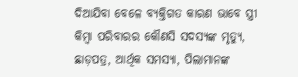ଦିଆଯିବା ବେଳେ ବ୍ୟକ୍ତିଗତ କାରଣ ଭାବେ ସ୍ତ୍ରୀ କିମ୍ବା ପରିବାରର କୌଣସି ସଦସ୍ୟଙ୍କ ମୃତ୍ୟୁ, ଛାଡ଼ପତ୍ର, ଆର୍ଥିକ ସମସ୍ୟା, ପିଲାମାନଙ୍କ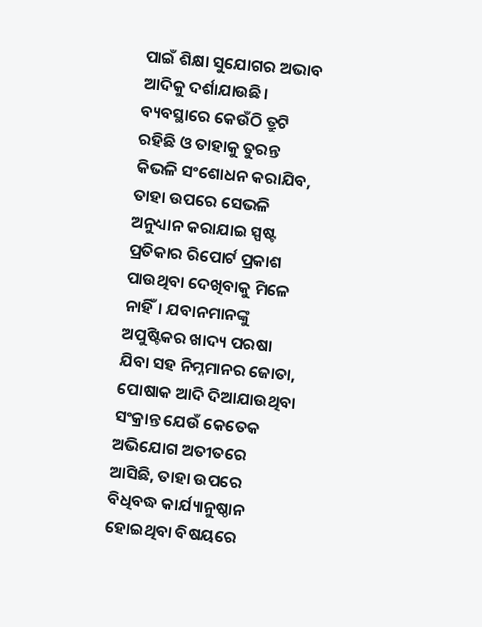ପାଇଁ ଶିକ୍ଷା ସୁଯୋଗର ଅଭାବ ଆଦିକୁ ଦର୍ଶାଯାଉଛି। ବ୍ୟବସ୍ଥାରେ କେଉଁଠି ତ୍ରୁଟି ରହିଛି ଓ ତାହାକୁ ତୁରନ୍ତ କିଭଳି ସଂଶୋଧନ କରାଯିବ, ତାହା ଉପରେ ସେଭଳି ଅନୁଧ୍ୟାନ କରାଯାଇ ସ୍ପଷ୍ଟ ପ୍ରତିକାର ରିପୋର୍ଟ ପ୍ରକାଶ ପାଉଥିବା ଦେଖିବାକୁ ମିଳେ ନାହିଁ। ଯବାନମାନଙ୍କୁ ଅପୁଷ୍ଟିକର ଖାଦ୍ୟ ପରଷା ଯିବା ସହ ନିମ୍ନମାନର ଜୋତା, ପୋଷାକ ଆଦି ଦିଆଯାଉଥିବା ସଂକ୍ରାନ୍ତ ଯେଉଁ କେତେକ ଅଭିଯୋଗ ଅତୀତରେ ଆସିଛି, ତାହା ଉପରେ ବିଧିବଦ୍ଧ କାର୍ଯ୍ୟାନୁଷ୍ଠାନ ହୋଇଥିବା ବିଷୟରେ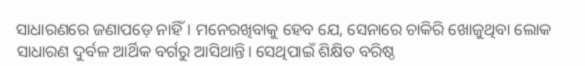ସାଧାରଣରେ ଜଣାପଡ଼େ ନାହିଁ। ମନେରଖିବାକୁ ହେବ ଯେ, ସେନାରେ ଚାକିରି ଖୋଜୁଥିବା ଲୋକ ସାଧାରଣ ଦୁର୍ବଳ ଆର୍ଥିକ ବର୍ଗରୁ ଆସିଥାନ୍ତି। ସେଥିପାଇଁ ଶିକ୍ଷିତ ବରିଷ୍ଠ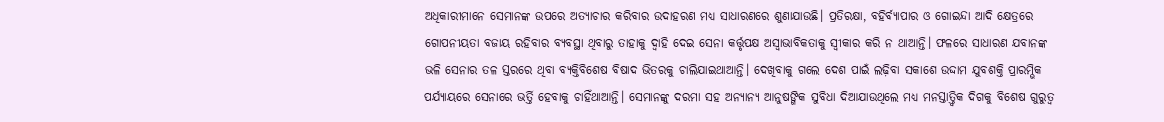ଅଧିକାରୀମାନେ ସେମାନଙ୍କ ଉପରେ ଅତ୍ୟାଚାର କରିବାର ଉଦାହରଣ ମଧ୍ୟ ସାଧାରଣରେ ଶୁଣାଯାଉଛି। ପ୍ରତିରକ୍ଷା, ବହିର୍ବ୍ୟାପାର ଓ ଗୋଇନ୍ଦା ଆଦି କ୍ଷେତ୍ରରେ ଗୋପନୀୟତା ବଜାୟ ରହିବାର ବ୍ୟବସ୍ଥା ଥିବାରୁ ତାହାକୁ ଦ୍ୱାହି ଦେଇ ସେନା କର୍ତ୍ତୃପକ୍ଷ ଅସ୍ବାଭାବିକତାକୁ ସ୍ବୀକାର କରି ନ ଥାଆନ୍ତି। ଫଳରେ ସାଧାରଣ ଯବାନଙ୍କ ଭଳି ସେନାର ତଳ ସ୍ତରରେ ଥିବା ବ୍ୟକ୍ତିବିଶେଷ ବିଷାଦ ଭିତରକୁ ଚାଲିଯାଇଥାଆନ୍ତି। ଦେଖିବାକୁ ଗଲେ ଦେଶ ପାଇଁ ଲଢ଼ିବା ସକାଶେ ଉଦ୍ଦାମ ଯୁବଶକ୍ତି ପ୍ରାରମ୍ଭିକ ପର୍ଯ୍ୟାୟରେ ସେନାରେ ଭର୍ତ୍ତି ହେବାକୁ ଚାହିଁଥାଆନ୍ତି। ସେମାନଙ୍କୁ ଦରମା ସହ ଅନ୍ୟାନ୍ୟ ଆନୁଷଙ୍ଗିକ ସୁବିଧା ଦିଆଯାଉଥିଲେ ମଧ୍ୟ ମନସ୍ତାତ୍ତ୍ୱିକ ଦିଗକୁ ବିଶେଷ ଗୁରୁତ୍ୱ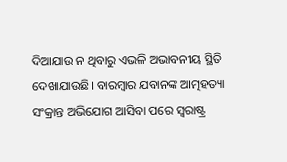ଦିଆଯାଉ ନ ଥିବାରୁ ଏଭଳି ଅଭାବନୀୟ ସ୍ଥିତି ଦେଖାଯାଉଛି। ବାରମ୍ବାର ଯବାନଙ୍କ ଆତ୍ମହତ୍ୟା ସଂକ୍ରାନ୍ତ ଅଭିଯୋଗ ଆସିବା ପରେ ସ୍ବରାଷ୍ଟ୍ର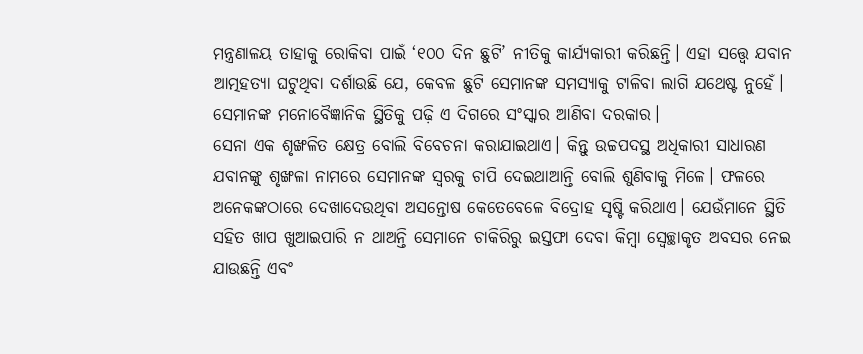ମନ୍ତ୍ରଣାଳୟ ତାହାକୁ ରୋକିବା ପାଇଁ ‘୧୦୦ ଦିନ ଛୁଟି’ ନୀତିକୁ କାର୍ଯ୍ୟକାରୀ କରିଛନ୍ତି। ଏହା ସତ୍ତ୍ୱେ ଯବାନ ଆତ୍ମହତ୍ୟା ଘଟୁଥିବା ଦର୍ଶାଉଛି ଯେ, କେବଳ ଛୁଟି ସେମାନଙ୍କ ସମସ୍ୟାକୁ ଟାଳିବା ଲାଗି ଯଥେଷ୍ଟ ନୁହେଁ। ସେମାନଙ୍କ ମନୋବୈଜ୍ଞାନିକ ସ୍ଥିତିକୁ ପଢ଼ି ଏ ଦିଗରେ ସଂସ୍କାର ଆଣିବା ଦରକାର।
ସେନା ଏକ ଶୃଙ୍ଖଳିତ କ୍ଷେତ୍ର ବୋଲି ବିବେଚନା କରାଯାଇଥାଏ। କିନ୍ତୁ ଉଚ୍ଚପଦସ୍ଥ ଅଧିକାରୀ ସାଧାରଣ ଯବାନଙ୍କୁ ଶୃଙ୍ଖଳା ନାମରେ ସେମାନଙ୍କ ସ୍ବରକୁ ଚାପି ଦେଇଥାଆନ୍ତି ବୋଲି ଶୁଣିବାକୁ ମିଳେ। ଫଳରେ ଅନେକଙ୍କଠାରେ ଦେଖାଦେଉଥିବା ଅସନ୍ତୋଷ କେତେବେଳେ ବିଦ୍ରୋହ ସୃଷ୍ଟି କରିଥାଏ। ଯେଉଁମାନେ ସ୍ଥିତି ସହିତ ଖାପ ଖୁଆଇପାରି ନ ଥାଅନ୍ତି ସେମାନେ ଚାକିରିରୁ ଇସ୍ତଫା ଦେବା କିମ୍ବା ସ୍ବେଚ୍ଛାକୃତ ଅବସର ନେଇ ଯାଉଛନ୍ତି ଏବଂ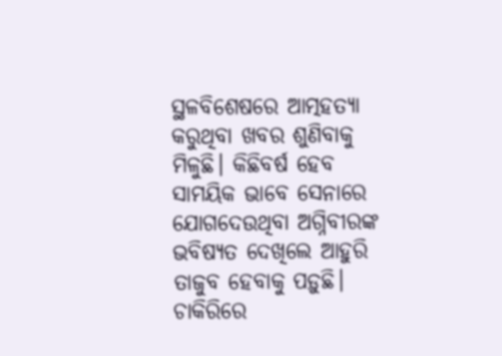ସ୍ଥଳବିଶେଷରେ ଆତ୍ମହତ୍ୟା କରୁଥିବା ଖବର ଶୁଣିବାକୁ ମିଳୁଛି। କିଛିବର୍ଷ ହେବ ସାମୟିକ ଭାବେ ସେନାରେ ଯୋଗଦେଉଥିବା ଅଗ୍ନିବୀରଙ୍କ ଭବିଷ୍ୟତ ଦେଖିଲେ ଆହୁରି ତାଜୁବ ହେବାକୁ ପଡ଼ୁଛି। ଚାକିରିରେ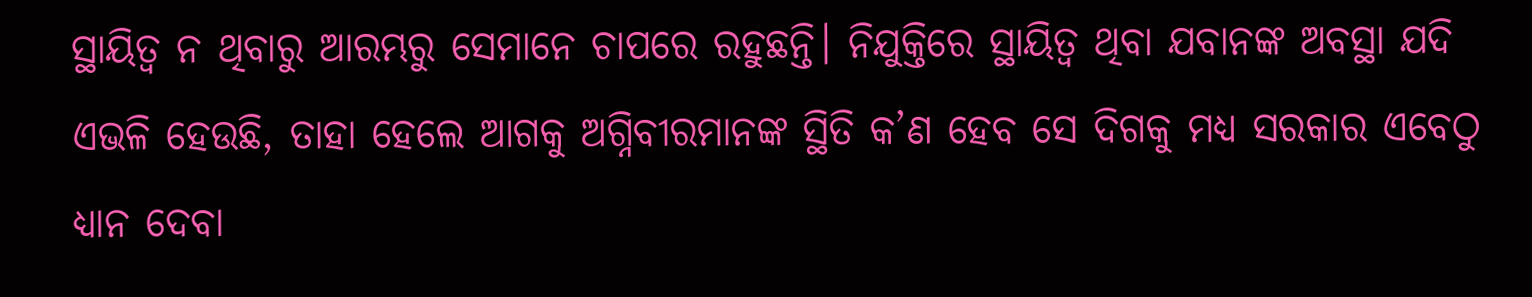ସ୍ଥାୟିତ୍ୱ ନ ଥିବାରୁ ଆରମ୍ଭରୁ ସେମାନେ ଚାପରେ ରହୁଛନ୍ତି। ନିଯୁକ୍ତିରେ ସ୍ଥାୟିତ୍ୱ ଥିବା ଯବାନଙ୍କ ଅବସ୍ଥା ଯଦି ଏଭଳି ହେଉଛି, ତାହା ହେଲେ ଆଗକୁ ଅଗ୍ନିବୀରମାନଙ୍କ ସ୍ଥିତି କ’ଣ ହେବ ସେ ଦିଗକୁ ମଧ୍ୟ ସରକାର ଏବେଠୁ ଧ୍ୟାନ ଦେବା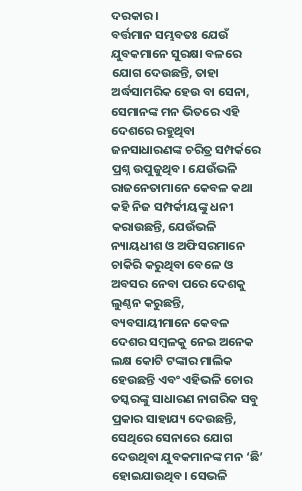ଦରକାର।
ବର୍ତ୍ତମାନ ସମ୍ଭବତଃ ଯେଉଁ ଯୁବକମାନେ ସୁରକ୍ଷା ବଳରେ ଯୋଗ ଦେଉଛନ୍ତି, ତାହା ଅର୍ଦ୍ଧସାମରିକ ହେଉ ବା ସେନା, ସେମାନଙ୍କ ମନ ଭିତରେ ଏହି ଦେଶରେ ରହୁଥିବା ଜନସାଧାରଣଙ୍କ ଚରିତ୍ର ସମ୍ପର୍କରେ ପ୍ରଶ୍ନ ଉପୁଜୁଥିବ। ଯେଉଁଭଳି ରାଜନେତାମାନେ କେବଳ କଥା କହି ନିଜ ସମ୍ପର୍କୀୟଙ୍କୁ ଧନୀ କରାଉଛନ୍ତି, ଯେଉଁଭଳି ନ୍ୟାୟଧୀଶ ଓ ଅଫିସରମାନେ ଚାକିରି କରୁଥିବା ବେଳେ ଓ ଅବସର ନେବା ପରେ ଦେଶକୁ ଲୁଣ୍ଠନ କରୁଛନ୍ତି, ବ୍ୟବସାୟୀମାନେ କେବଳ ଦେଶର ସମ୍ବଳକୁ ନେଇ ଅନେକ ଲକ୍ଷ କୋଟି ଟଙ୍କାର ମାଲିକ ହେଉଛନ୍ତି ଏବଂ ଏହିଭଳି ଚୋର ତସ୍କରଙ୍କୁ ସାଧାରଣ ନାଗରିକ ସବୁ ପ୍ରକାର ସାହାଯ୍ୟ ଦେଉଛନ୍ତି, ସେଥିରେ ସେନାରେ ଯୋଗ ଦେଉଥିବା ଯୁବକମାନଙ୍କ ମନ ‘ଛି’ ହୋଇଯାଉଥିବ। ସେଭଳି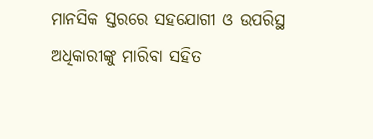ମାନସିକ ସ୍ତରରେ ସହଯୋଗୀ ଓ ଉପରିସ୍ଥ ଅଧିକାରୀଙ୍କୁ ମାରିବା ସହିତ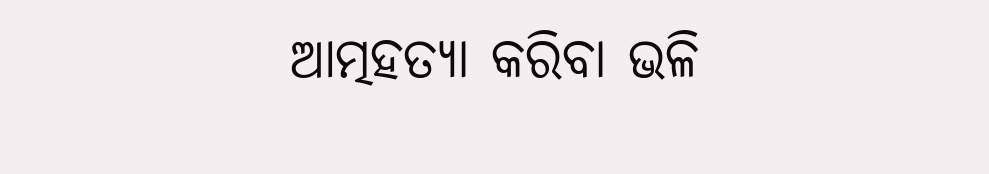ଆତ୍ମହତ୍ୟା କରିବା ଭଳି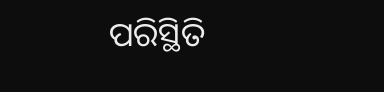ପରିସ୍ଥିତି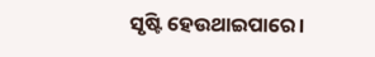ସୃଷ୍ଟି ହେଉଥାଇପାରେ।